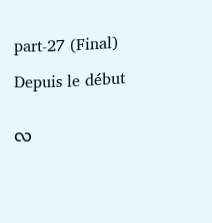part-27 (Final)

Depuis le début


လ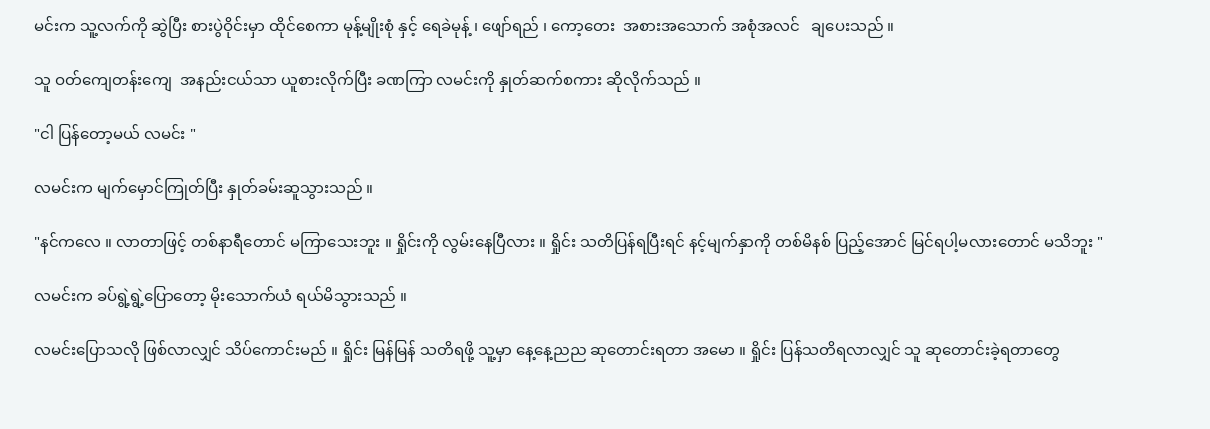မင်းက သူ့လက်ကို ဆွဲပြီး စားပွဲဝိုင်းမှာ ထိုင်စေကာ မုန့်မျိုးစုံ နှင့် ရေခဲမုန့် ၊ ဖျော်ရည် ၊ ကော့တေး  အစားအသောက် အစုံအလင်   ချပေးသည် ။

သူ ဝတ်ကျေတန်းကျေ  အနည်းငယ်သာ ယူစားလိုက်ပြီး ခဏကြာ လမင်းကို နှုတ်ဆက်စကား ဆိုလိုက်သည် ။

"ငါ ပြန်တော့မယ် လမင်း "

လမင်းက မျက်မှောင်ကြုတ်ပြီး နှုတ်ခမ်းဆူသွားသည် ။

"နင်ကလေ ။ လာတာဖြင့် တစ်နာရီတောင် မကြာသေးဘူး ။ ရှိုင်းကို လွမ်းနေပြီလား ။ ရှိုင်း သတိပြန်ရပြီးရင် နင့်မျက်နှာကို တစ်မိနစ် ပြည့်အောင် မြင်ရပါ့မလားတောင် မသိဘူး "

လမင်းက ခပ်ရွဲ့ရွဲ့ပြောတော့ မိုးသောက်ယံ ရယ်မိသွားသည် ။

လမင်းပြောသလို ဖြစ်လာလျှင် သိပ်ကောင်းမည် ။ ရှိုင်း မြန်မြန် သတိရဖို့ သူ့မှာ နေ့နေ့ညည ဆုတောင်းရတာ အမော ။ ရှိုင်း ပြန်သတိရလာလျှင် သူ ဆုတောင်းခဲ့ရတာတွေ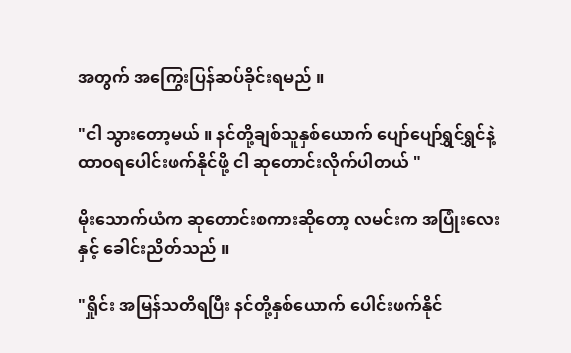အတွက် အကြွေးပြန်ဆပ်ခိုင်းရမည် ။

"ငါ သွားတော့မယ် ။ နင်တို့ချစ်သူနှစ်ယောက် ပျော်ပျော်ရွှင်ရွှင်နဲ့ ထာဝရပေါင်းဖက်နိုင်ဖို့ ငါ ဆုတောင်းလိုက်ပါတယ် "

မိုးသောက်ယံက ဆုတောင်းစကားဆိုတော့ လမင်းက အပြုံးလေးနှင့် ခေါင်းညိတ်သည် ။

"ရှိုင်း အမြန်သတိရပြီး နင်တို့နှစ်ယောက် ပေါင်းဖက်နိုင်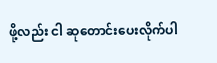ဖို့လည်း ငါ ဆုတောင်းပေးလိုက်ပါ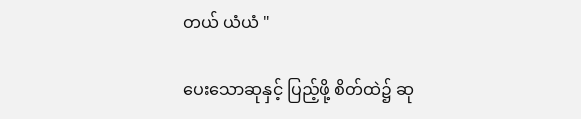တယ် ယံယံ "

ပေးသောဆုနှင့် ပြည့်ဖို့ စိတ်ထဲ၌ ဆု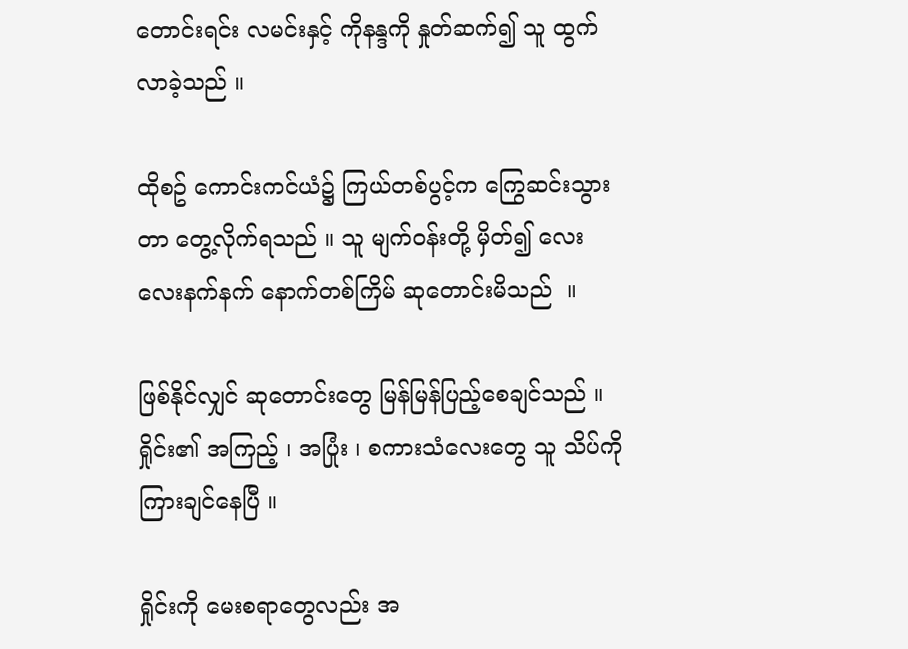တောင်းရင်း လမင်းနှင့် ကိုနန္ဒကို နှုတ်ဆက်၍ သူ ထွက်လာခဲ့သည် ။

ထိုစဥ် ကောင်းကင်ယံ၌ ကြယ်တစ်ပွင့်က ကြွေဆင်းသွားတာ တွေ့လိုက်ရသည် ။ သူ မျက်ဝန်းတို့ မှိတ်၍ လေးလေးနက်နက် နောက်တစ်ကြိမ် ဆုတောင်းမိသည်  ။

ဖြစ်နိုင်လျှင် ဆုတောင်းတွေ မြန်မြန်ပြည့်စေချင်သည် ။ ရှိုင်း၏ အကြည့် ၊ အပြုံး ၊ စကားသံလေးတွေ သူ သိပ်ကို ကြားချင်နေပြီ ။

ရှိုင်းကို မေးစရာတွေလည်း အ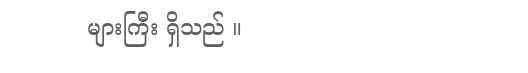များကြီး ရှိသည် ။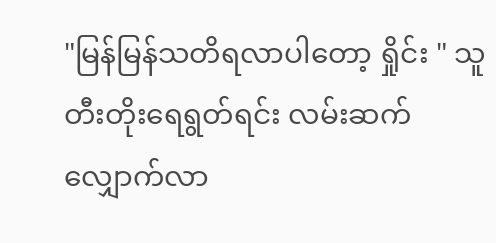"မြန်မြန်သတိရလာပါတော့ ရှိုင်း " သူ တီးတိုးရေရွတ်ရင်း လမ်းဆက်လျှောက်လာ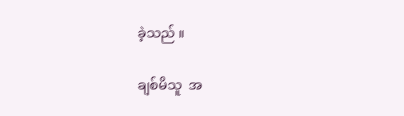ခဲ့သည် ။

ချစ်မိသူ  အ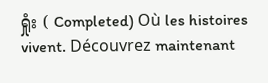ရှုံး ( Completed) Où les histoires vivent. Découvrez maintenant